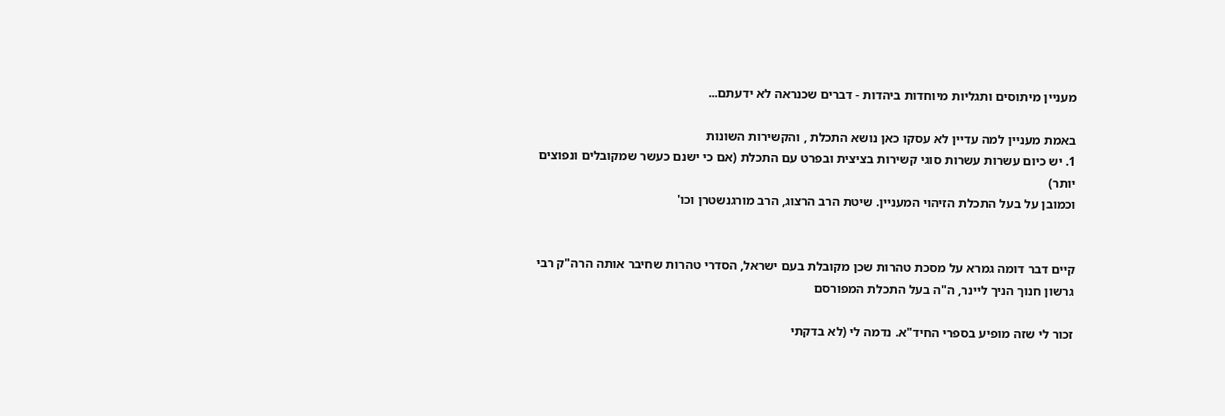מעניין מיתוסים ותגליות מיוחדות ביהדות - דברים שכנראה לא ידעתם...

באמת מעניין למה עדיין לא עסקו כאן נושא התכלת , והקשירות השונות
1. יש כיום עשרות עשרות סוגי קשירות בציצית ובפרט עם התכלת (אם כי ישנם כעשר שמקובלים ונפוצים יותר)
וכמובן על בעל התכלת הזיהוי המעניין. שיטת הרב הרצוג, הרב מורגנשטרן וכו'


קיים דבר דומה גמרא על מסכת טהרות שכן מקובלת בעם ישראל, הסדרי טהרות שחיבר אותה הרה"ק רבי גרשון חנוך הניך ליינר, ה"ה בעל התכלת המפורסם

זכור לי שזה מופיע בספרי החיד"א. נדמה לי (לא בדקתי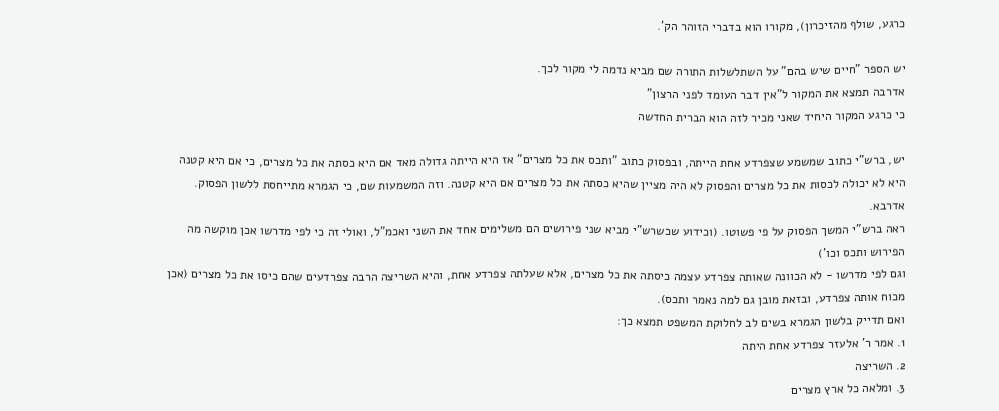כרגע, שולף מהזיכרון), מקורו הוא בדברי הזוהר הק'.

יש הספר "חיים שיש בהם" על השתלשלות התורה שם מביא נדמה לי מקור לכך.
אדרבה תמצא את המקור ל"אין דבר העומד לפני הרצון"
כי כרגע המקור היחיד שאני מכיר לזה הוא הברית החדשה

יש, ברש"י כתוב שמשמע שצפרדע אחת הייתה, ובפסוק כתוב "ותכס את כל מצרים" אז היא הייתה גדולה מאד אם היא כסתה את כל מצרים, כי אם היא קטנה היא לא יכולה לכסות את כל מצרים והפסוק לא היה מציין שהיא כסתה את כל מצרים אם היא קטנה. וזה המשמעות שם, כי הגמרא מתייחסת ללשון הפסוק.
אדרבא.
ראה ברש"י המשך הפסוק על פי פשוטו. (וכידוע שכשרש"י מביא שני פירושים הם משלימים אחד את השני ואכמ"ל, ואולי זה כי לפי מדרשו אכן מוקשה מה הפירוש ותכס וכו')
וגם לפי מדרשו - לא הכוונה שאותה צפרדע עצמה כיסתה את כל מצרים, אלא שעלתה צפרדע אחת, והיא השריצה הרבה צפרדעים שהם כיסו את כל מצרים (אכן מכוח אותה צפרדע, ובזאת מובן גם למה נאמר ותכס).
ואם תדייק בלשון הגמרא בשים לב לחלוקת המשפט תמצא כך:
1. אמר ר' אלעזר צפרדע אחת היתה
2. השריצה
3. ומלאה כל ארץ מצרים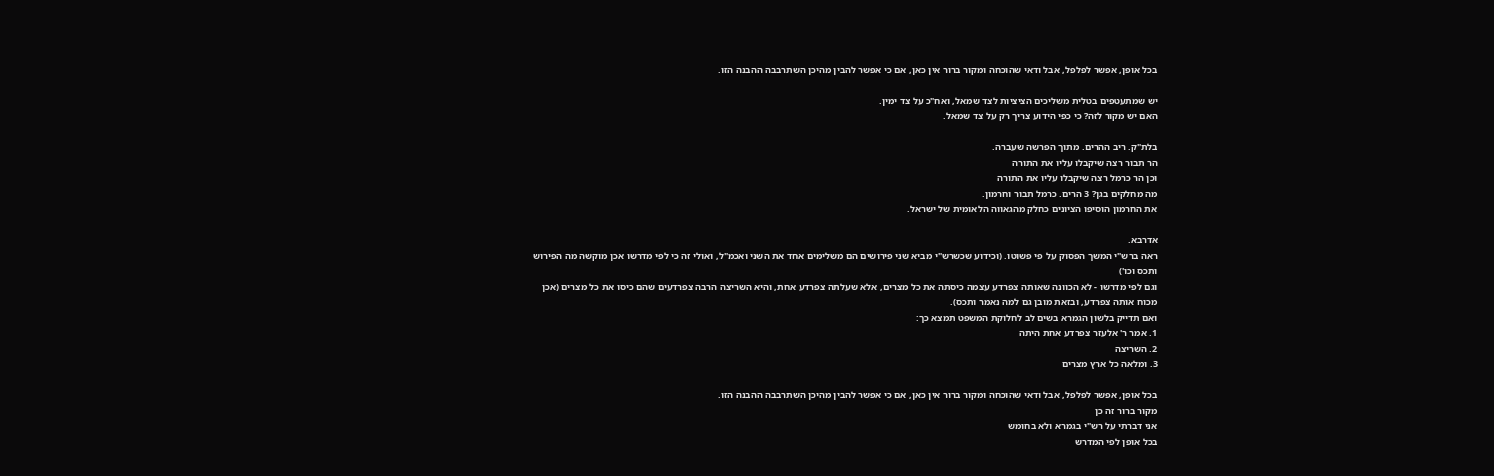בכל אופן, אפשר לפלפל, אבל ודאי שהוכחה ומקור ברור אין כאן, אם כי אפשר להבין מהיכן השתרבבה ההבנה הזו.

יש שמתעטפים בטלית משליכים הציציות לצד שמאל, ואח"כ על צד ימין.
האם יש מקור לזה? כי כפי הידוע צריך רק על צד שמאל.

בלת"ק. ריב ההרים. מתוך הפרשה שעברה.
הר תבור רצה שיקבלו עליו את התורה
וכן הר כרמל רצה שיקבלו עליו את התורה
מה מחלקים בגן? 3 הרים. כרמל תבור וחרמון.
את החרמון הוסיפו הציונים כחלק מהגאווה הלאומית של ישראל.

אדרבא.
ראה ברש"י המשך הפסוק על פי פשוטו. (וכידוע שכשרש"י מביא שני פירושים הם משלימים אחד את השני ואכמ"ל, ואולי זה כי לפי מדרשו אכן מוקשה מה הפירוש ותכס וכו')
וגם לפי מדרשו - לא הכוונה שאותה צפרדע עצמה כיסתה את כל מצרים, אלא שעלתה צפרדע אחת, והיא השריצה הרבה צפרדעים שהם כיסו את כל מצרים (אכן מכוח אותה צפרדע, ובזאת מובן גם למה נאמר ותכס).
ואם תדייק בלשון הגמרא בשים לב לחלוקת המשפט תמצא כך:
1. אמר ר' אלעזר צפרדע אחת היתה
2. השריצה
3. ומלאה כל ארץ מצרים

בכל אופן, אפשר לפלפל, אבל ודאי שהוכחה ומקור ברור אין כאן, אם כי אפשר להבין מהיכן השתרבבה ההבנה הזו.
מקור ברור זה כן
אני דברתי על רש"י בגמרא ולא בחומש
בכל אופן לפי המדרש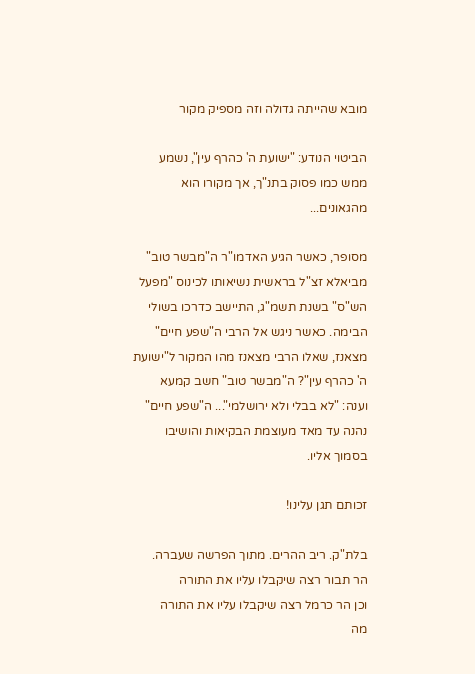מובא שהייתה גדולה וזה מספיק מקור

הביטוי הנודע: "ישועת ה' כהרף עין", נשמע ממש כמו פסוק בתנ"ך, אך מקורו הוא מהגאונים...

מסופר, כאשר הגיע האדמו"ר ה"מבשר טוב" מביאלא זצ"ל בראשית נשיאותו לכינוס "מפעל הש"ס" בשנת תשמ"ג, התיישב כדרכו בשולי הבימה. כאשר ניגש אל הרבי ה"שפע חיים" מצאנז, שאלו הרבי מצאנז מהו המקור ל"ישועת ה' כהרף עין"? ה"מבשר טוב" חשב קמעא וענה: "לא בבלי ולא ירושלמי"... ה"שפע חיים" נהנה עד מאד מעוצמת הבקיאות והושיבו בסמוך אליו.

זכותם תגן עלינו!

בלת"ק. ריב ההרים. מתוך הפרשה שעברה.
הר תבור רצה שיקבלו עליו את התורה
וכן הר כרמל רצה שיקבלו עליו את התורה
מה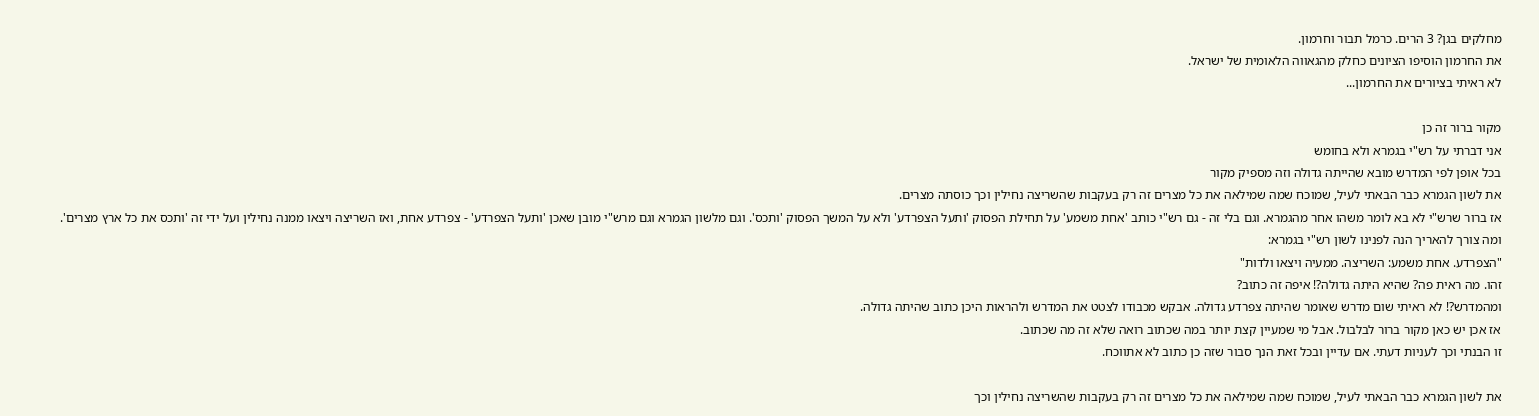מחלקים בגן? 3 הרים. כרמל תבור וחרמון.
את החרמון הוסיפו הציונים כחלק מהגאווה הלאומית של ישראל.
לא ראיתי בציורים את החרמון...

מקור ברור זה כן
אני דברתי על רש"י בגמרא ולא בחומש
בכל אופן לפי המדרש מובא שהייתה גדולה וזה מספיק מקור
את לשון הגמרא כבר הבאתי לעיל, שמוכח שמה שמילאה את כל מצרים זה רק בעקבות שהשריצה נחילין וכך כוסתה מצרים.
אז ברור שרש"י לא בא לומר משהו אחר מהגמרא. וגם בלי זה - גם רש"י כותב 'אחת משמע' על תחילת הפסוק 'ותעל הצפרדע' ולא על המשך הפסוק 'ותכס'. וגם מלשון הגמרא וגם מרש"י מובן שאכן 'ותעל הצפרדע' - צפרדע אחת, ואז השריצה ויצאו ממנה נחילין ועל ידי זה 'ותכס את כל ארץ מצרים'.
ומה צורך להאריך הנה לפנינו לשון רש"י בגמרא:
"הצפרדע. אחת משמע: השריצה. ממעיה ויצאו ולדות"
זהו. מה ראית פה? שהיא היתה גדולה?! איפה זה כתוב?
ומהמדרש?! לא ראיתי שום מדרש שאומר שהיתה צפרדע גדולה. אבקש מכבודו לצטט את המדרש ולהראות היכן כתוב שהיתה גדולה.
אז אכן יש כאן מקור ברור לבלבול. אבל מי שמעיין קצת יותר במה שכתוב רואה שלא זה מה שכתוב.
זו הבנתי וכך לעניות דעתי. אם עדיין ובכל זאת הנך סבור שזה כן כתוב לא אתווכח.

את לשון הגמרא כבר הבאתי לעיל, שמוכח שמה שמילאה את כל מצרים זה רק בעקבות שהשריצה נחילין וכך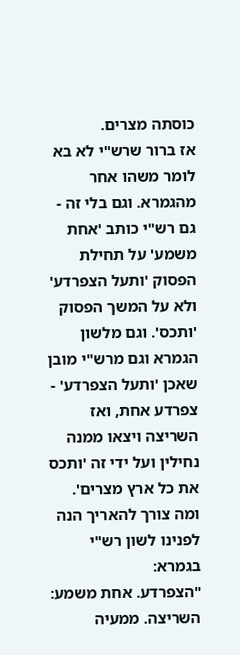כוסתה מצרים.
אז ברור שרש"י לא בא לומר משהו אחר מהגמרא. וגם בלי זה - גם רש"י כותב 'אחת משמע' על תחילת הפסוק 'ותעל הצפרדע' ולא על המשך הפסוק 'ותכס'. וגם מלשון הגמרא וגם מרש"י מובן שאכן 'ותעל הצפרדע' - צפרדע אחת, ואז השריצה ויצאו ממנה נחילין ועל ידי זה 'ותכס את כל ארץ מצרים'.
ומה צורך להאריך הנה לפנינו לשון רש"י בגמרא:
"הצפרדע. אחת משמע: השריצה. ממעיה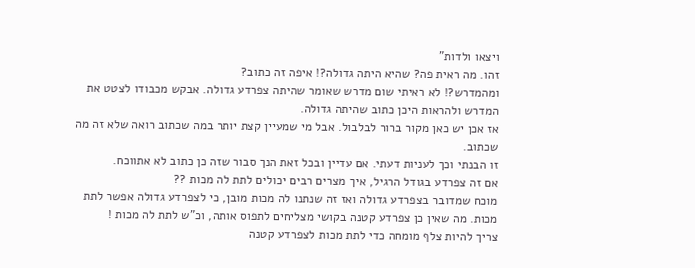ויצאו ולדות"
זהו. מה ראית פה? שהיא היתה גדולה?! איפה זה כתוב?
ומהמדרש?! לא ראיתי שום מדרש שאומר שהיתה צפרדע גדולה. אבקש מכבודו לצטט את המדרש ולהראות היכן כתוב שהיתה גדולה.
אז אכן יש כאן מקור ברור לבלבול. אבל מי שמעיין קצת יותר במה שכתוב רואה שלא זה מה שכתוב.
זו הבנתי וכך לעניות דעתי. אם עדיין ובכל זאת הנך סבור שזה כן כתוב לא אתווכח.
אם זה צפרדע בגודל הרגיל, איך מצרים רבים יכולים לתת לה מכות ??
מוכח שמדובר בצפרדע גדולה ואז זה שנתנו לה מכות מובן, כי לצפרדע גדולה אפשר לתת מכות. מה שאין כן צפרדע קטנה בקושי מצליחים לתפוס אותה, וכ"ש לתת לה מכות !
צריך להיות צלף מומחה כדי לתת מכות לצפרדע קטנה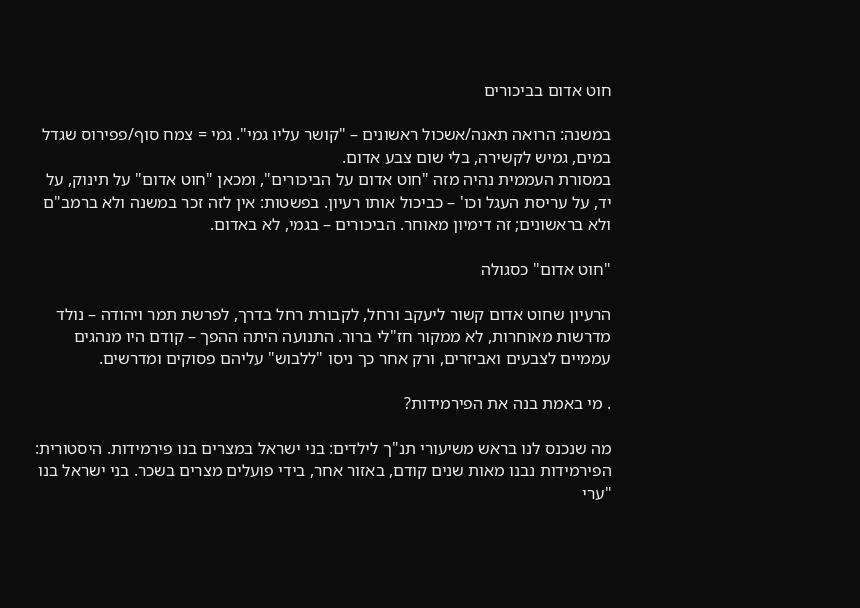חוט אדום בביכורים

במשנה: הרואה תאנה/אשכול ראשונים – "קושר עליו גמי". גמי = צמח סוף/פפירוס שגדל במים, גמיש לקשירה, בלי שום צבע אדום.
במסורת העממית נהיה מזה "חוט אדום על הביכורים", ומכאן "חוט אדום" על תינוק, על יד, על עריסת העגל וכו' – כביכול אותו רעיון. בפשטות: אין לזה זכר במשנה ולא ברמב"ם ולא בראשונים; זה דימיון מאוחר. הביכורים – בגמי, לא באדום.

"חוט אדום" כסגולה

הרעיון שחוט אדום קשור ליעקב ורחל, לקבורת רחל בדרך, לפרשת תמר ויהודה – נולד מדרשות מאוחרות, לא ממקור חז"לי ברור. התנועה היתה ההפך – קודם היו מנהגים עממיים לצבעים ואביזרים, ורק אחר כך ניסו "ללבוש" עליהם פסוקים ומדרשים.

. מי באמת בנה את הפירמידות?

מה שנכנס לנו בראש משיעורי תנ"ך לילדים: בני ישראל במצרים בנו פירמידות. היסטורית: הפירמידות נבנו מאות שנים קודם, באזור אחר, בידי פועלים מצרים בשכר. בני ישראל בנו "ערי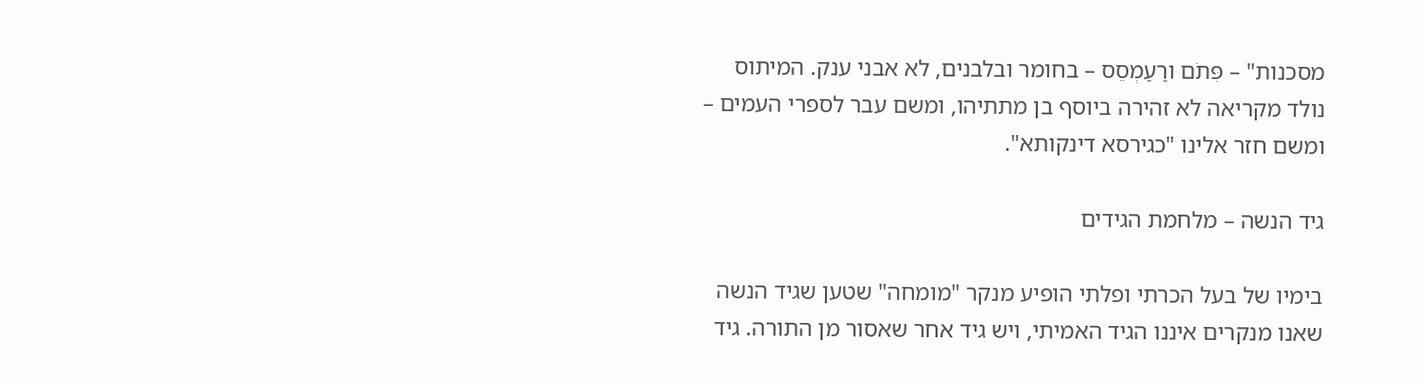מסכנות" – פִּתֹם ורַעַמְסֵס – בחומר ובלבנים, לא אבני ענק. המיתוס נולד מקריאה לא זהירה ביוסף בן מתתיהו, ומשם עבר לספרי העמים – ומשם חזר אלינו "כגירסא דינקותא".

גיד הנשה – מלחמת הגידים

בימיו של בעל הכרתי ופלתי הופיע מנקר "מומחה" שטען שגיד הנשה שאנו מנקרים איננו הגיד האמיתי, ויש גיד אחר שאסור מן התורה. גיד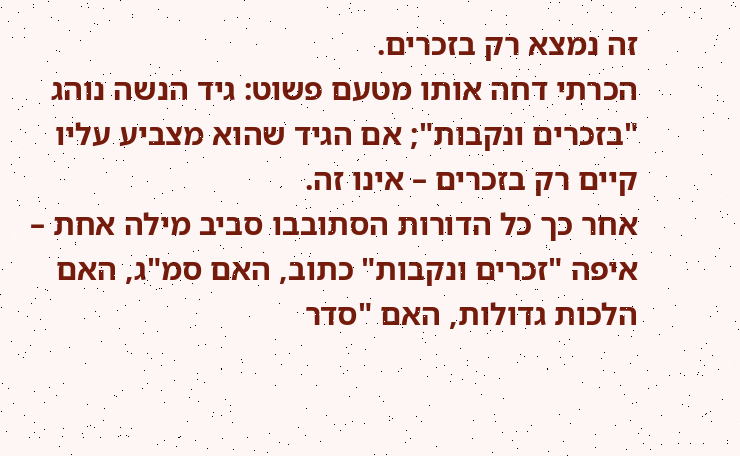זה נמצא רק בזכרים.
הכרתי דחה אותו מטעם פשוט: גיד הנשה נוהג "בזכרים ונקבות"; אם הגיד שהוא מצביע עליו קיים רק בזכרים – אינו זה.
אחר כך כל הדורות הסתובבו סביב מילה אחת – איפה "זכרים ונקבות" כתוב, האם סמ"ג, האם הלכות גדולות, האם "סדר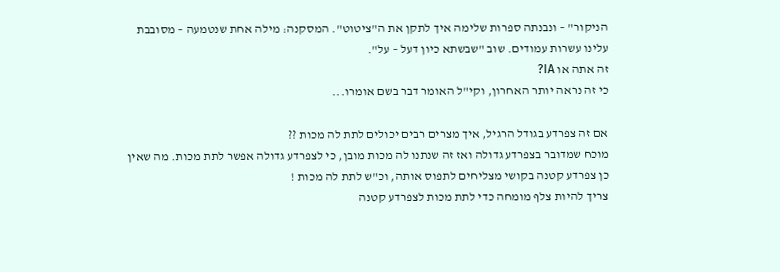הניקור" – ונבנתה ספרות שלימה איך לתקן את ה"ציטוט". המסקנה: מילה אחת שנטמעה – מסובבת עלינו עשרות עמודים. שוב "שבשתא כיון דעל – על".
זה אתה או IA?
כי זה נראה יותר האחרון, וקי"ל האומר דבר בשם אומרו...

אם זה צפרדע בגודל הרגיל, איך מצרים רבים יכולים לתת לה מכות ??
מוכח שמדובר בצפרדע גדולה ואז זה שנתנו לה מכות מובן, כי לצפרדע גדולה אפשר לתת מכות. מה שאין כן צפרדע קטנה בקושי מצליחים לתפוס אותה, וכ"ש לתת לה מכות !
צריך להיות צלף מומחה כדי לתת מכות לצפרדע קטנה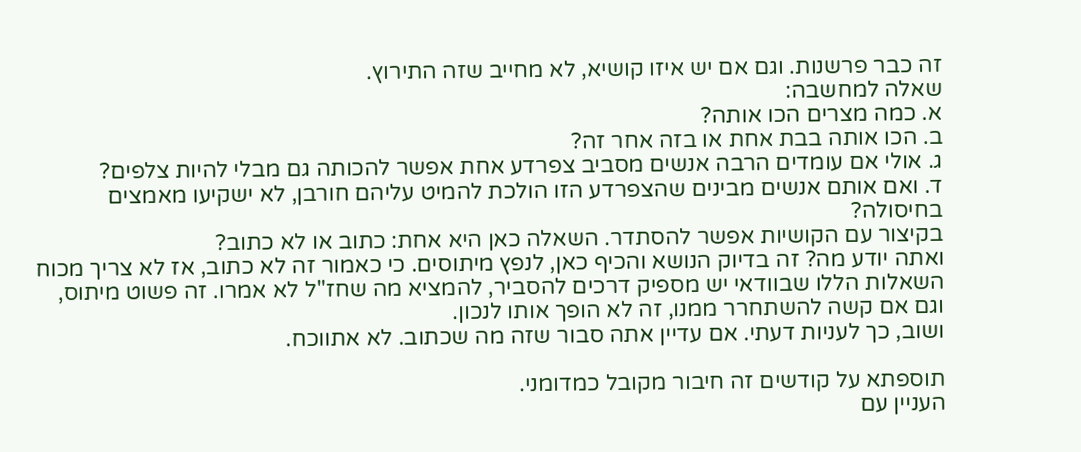זה כבר פרשנות. וגם אם יש איזו קושיא, לא מחייב שזה התירוץ.
שאלה למחשבה:
א. כמה מצרים הכו אותה?
ב. הכו אותה בבת אחת או בזה אחר זה?
ג. אולי אם עומדים הרבה אנשים מסביב צפרדע אחת אפשר להכותה גם מבלי להיות צלפים?
ד. ואם אותם אנשים מבינים שהצפרדע הזו הולכת להמיט עליהם חורבן, לא ישקיעו מאמצים בחיסולה?
בקיצור עם הקושיות אפשר להסתדר. השאלה כאן היא אחת: כתוב או לא כתוב?
ואתה יודע מה? זה בדיוק הנושא והכיף כאן, לנפץ מיתוסים. כי כאמור זה לא כתוב, אז לא צריך מכוח השאלות הללו שבוודאי יש מספיק דרכים להסביר, להמציא מה שחז"ל לא אמרו. זה פשוט מיתוס, וגם אם קשה להשתחרר ממנו, זה לא הופך אותו לנכון.
ושוב, כך לעניות דעתי. אם עדיין אתה סבור שזה מה שכתוב. לא אתווכח.

תוספתא על קודשים זה חיבור מקובל כמדומני.
העניין עם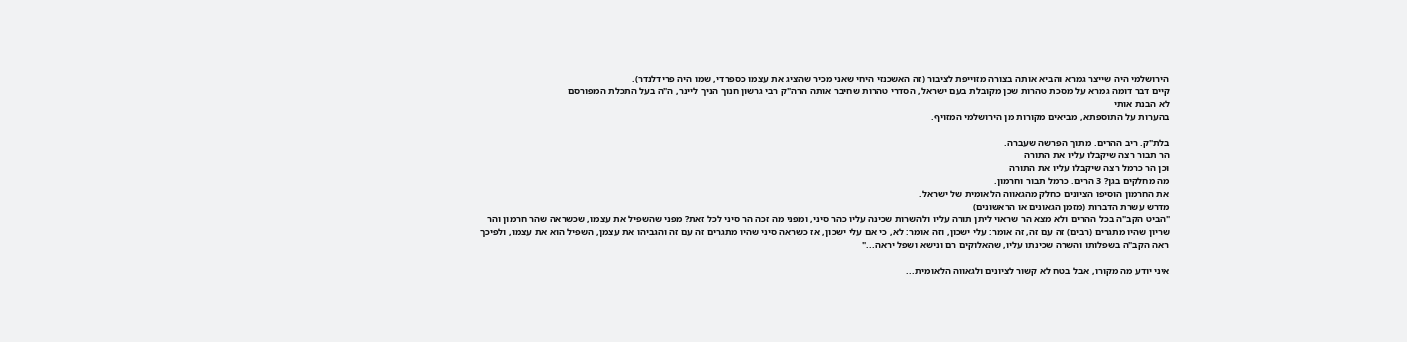הירושלמי היה שייצר גמרא והביא אותה בצורה מזוייפת לציבור (זה האשכנזי היחי שאני מכיר שהציג את עצמו כספרדי, שמו היה פרידלנדר).
קיים דבר דומה גמרא על מסכת טהרות שכן מקובלת בעם ישראל, הסדרי טהרות שחיבר אותה הרה"ק רבי גרשון חנוך הניך ליינר, ה"ה בעל התכלת המפורסם
לא הבנת אותי
בהערות על התוספתא, מביאים מקורות מן הירושלמי המזויף.

בלת"ק. ריב ההרים. מתוך הפרשה שעברה.
הר תבור רצה שיקבלו עליו את התורה
וכן הר כרמל רצה שיקבלו עליו את התורה
מה מחלקים בגן? 3 הרים. כרמל תבור וחרמון.
את החרמון הוסיפו הציונים כחלק מהגאווה הלאומית של ישראל.
מדרש עשרת הדברות (מזמן הגאונים או הראשונים)
"הביט הקב"ה בכל ההרים ולא מצא הר שראוי ליתן תורה עליו ולהשרות שכינה עליו כהר סיני, ומפני מה זכה הר סיני לכל זאת? מפני שהשפיל את עצמו, שכשראה שהר חרמון והר שריון שהיו מתגרים (רבים) זה עם זה, זה אומר: עלי ישכון, וזה אומר: לא, כי אם עלי ישכון, אז כשראה סיני שהיו מתגרים זה עם זה והגביהו את עצמן, השפיל הוא את עצמו, ולפיכך ראה הקב"ה בשפלותו והשרה שכינתו עליו, שהאלוקים רם ונישא ושפל יראה..."

איני יודע מה מקורו, אבל בטח לא קשור לציונים ולגאווה הלאומית...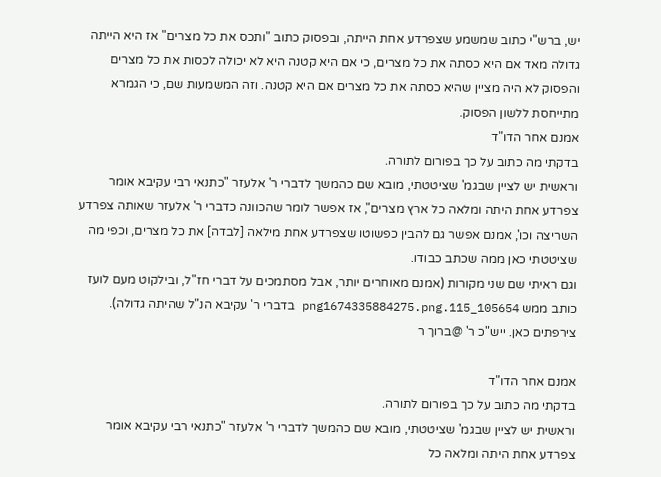יש, ברש"י כתוב שמשמע שצפרדע אחת הייתה, ובפסוק כתוב "ותכס את כל מצרים" אז היא הייתה גדולה מאד אם היא כסתה את כל מצרים, כי אם היא קטנה היא לא יכולה לכסות את כל מצרים והפסוק לא היה מציין שהיא כסתה את כל מצרים אם היא קטנה. וזה המשמעות שם, כי הגמרא מתייחסת ללשון הפסוק.
אמנם אחר הדו"ד
בדקתי מה כתוב על כך בפורום לתורה.
וראשית יש לציין שבגמ' שציטטתי, מובא שם כהמשך לדברי ר' אלעזר "כתנאי רבי עקיבא אומר צפרדע אחת היתה ומלאה כל ארץ מצרים", אז אפשר לומר שהכוונה כדברי ר' אלעזר שאותה צפרדע השריצה וכו', אמנם אפשר גם להבין כפשוטו שצפרדע אחת מילאה [לבדה] את כל מצרים, וכפי מה שציטטתי כאן ממה שכתב כבודו.
וגם ראיתי שם שני מקורות (אמנם מאוחרים יותר, אבל מסתמכים על דברי חז"ל, ובילקוט מעם לועז כותב ממש 105654_115.png1674335884275.png בדברי ר' עקיבא הנ"ל שהיתה גדולה).
צירפתים כאן. ייש"כ ר' @ברוך ר

אמנם אחר הדו"ד
בדקתי מה כתוב על כך בפורום לתורה.
וראשית יש לציין שבגמ' שציטטתי, מובא שם כהמשך לדברי ר' אלעזר "כתנאי רבי עקיבא אומר צפרדע אחת היתה ומלאה כל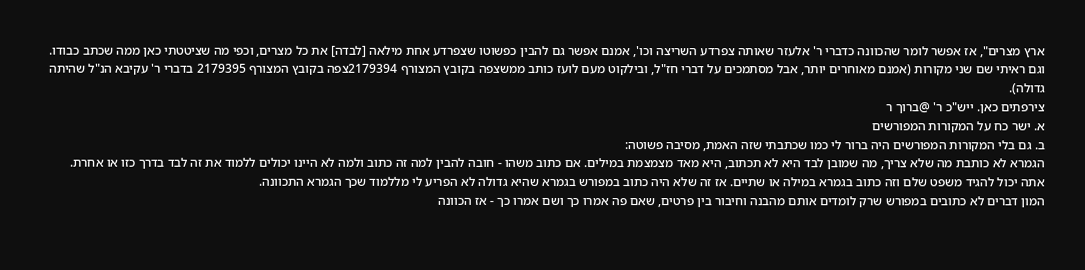ארץ מצרים", אז אפשר לומר שהכוונה כדברי ר' אלעזר שאותה צפרדע השריצה וכו', אמנם אפשר גם להבין כפשוטו שצפרדע אחת מילאה [לבדה] את כל מצרים, וכפי מה שציטטתי כאן ממה שכתב כבודו.
וגם ראיתי שם שני מקורות (אמנם מאוחרים יותר, אבל מסתמכים על דברי חז"ל, ובילקוט מעם לועז כותב ממשצפה בקובץ המצורף 2179394צפה בקובץ המצורף 2179395 בדברי ר' עקיבא הנ"ל שהיתה גדולה).
צירפתים כאן. ייש"כ ר' @ברוך ר
א. ישר כח על המקורות המפורשים
ב. גם בלי המקורות המפורשים היה ברור לי כמו שכתבתי שזה האמת, מסיבה פשוטה:
הגמרא לא כותבת מה שלא צריך, מה שמובן לבד היא לא תכתוב, היא מאד מצמצמת במילים. אם כתוב משהו - חובה להבין למה זה כתוב ולמה לא היינו יכולים ללמוד את זה לבד בדרך כזו או אחרת.
אתה יכול להגיד משפט שלם וזה כתוב בגמרא במילה או שתיים. אז זה שלא היה כתוב במפורש בגמרא שהיא גדולה לא הפריע לי מללמוד שכך הגמרא התכוונה.
המון דברים לא כתובים במפורש שרק לומדים אותם מהבנה וחיבור בין פרטים, שאם פה אמרו כך ושם אמרו כך - אז הכוונה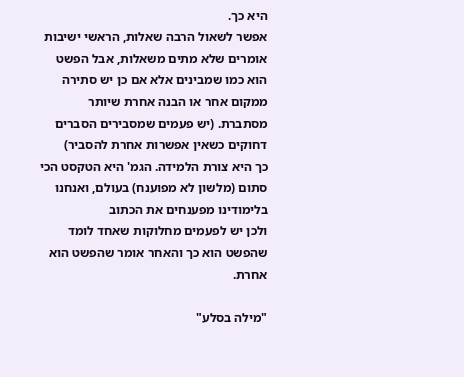היא כך.
אפשר לשאול הרבה שאלות, הראשי ישיבות אומרים שלא מתים משאלות, אבל הפשט הוא כמו שמבינים אלא אם כן יש סתירה ממקום אחר או הבנה אחרת שיותר מסתברת. (יש פעמים שמסבירים הסברים דחוקים כשאין אפשרות אחרת להסביר)
כך היא צורת הלמידה. הגמ' היא הטקסט הכי סתום (מלשון לא מפוענח) בעולם, ואנחנו בלימודינו מפענחים את הכתוב
ולכן יש לפעמים מחלוקות שאחד לומד שהפשט הוא כך והאחר אומר שהפשט הוא אחרת.

"מילה בסלע"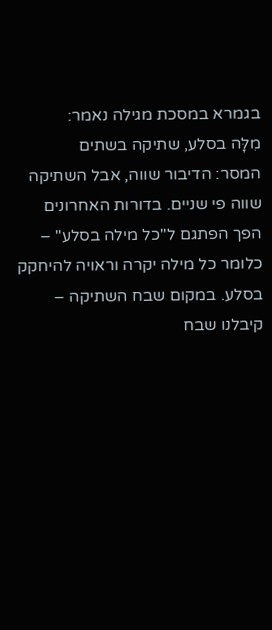בגמרא במסכת מגילה נאמר:
מִלָּה בסלע, שתיקה בשתים
המסר: הדיבור שווה, אבל השתיקה שווה פי שניים. בדורות האחרונים הפך הפתגם ל"כל מילה בסלע" – כלומר כל מילה יקרה וראויה להיחקק בסלע. במקום שבח השתיקה – קיבלנו שבח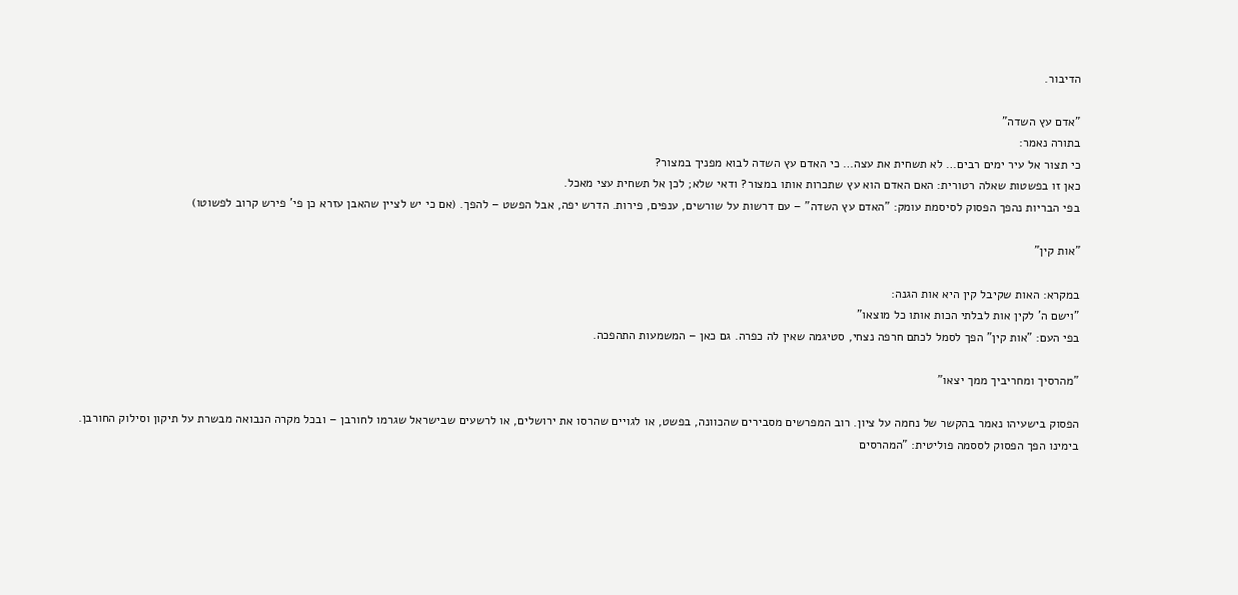הדיבור.

"אדם עץ השדה"
בתורה נאמר:
כי תצור אל עיר ימים רבים… לא תשחית את עצה… כי האדם עץ השדה לבוא מפניך במצור?
כאן זו בפשטות שאלה רטורית: האם האדם הוא עץ שתכרות אותו במצור? ודאי שלא; לכן אל תשחית עצי מאכל.
בפי הבריות נהפך הפסוק לסיסמת עומק: "האדם עץ השדה" – עם דרשות על שורשים, ענפים, פירות. הדרש יפה, אבל הפשט – להפך. (אם כי יש לציין שהאבן עזרא כן פי' פירש קרוב לפשוטו)

"אות קין"

במקרא: האות שקיבל קין היא אות הגנה:
"וישם ה' לקין אות לבלתי הכות אותו כל מוצאו"
בפי העם: "אות קין" הפך לסמל לכתם חרפה נצחי, סטיגמה שאין לה כפרה. גם כאן – המשמעות התהפכה.

"מהרסיך ומחריביך ממך יצאו"

הפסוק בישעיהו נאמר בהקשר של נחמה על ציון. רוב המפרשים מסבירים שהכוונה, בפשט, או לגויים שהרסו את ירושלים, או לרשעים שבישראל שגרמו לחורבן – ובכל מקרה הנבואה מבשרת על תיקון וסילוק החורבן.
בימינו הפך הפסוק לססמה פוליטית: "המהרסים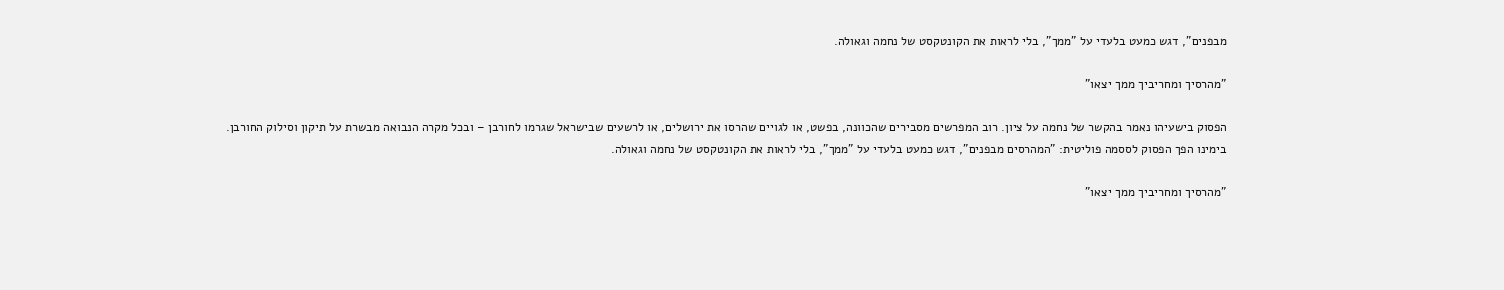מבפנים", דגש כמעט בלעדי על "ממך", בלי לראות את הקונטקסט של נחמה וגאולה.

"מהרסיך ומחריביך ממך יצאו"

הפסוק בישעיהו נאמר בהקשר של נחמה על ציון. רוב המפרשים מסבירים שהכוונה, בפשט, או לגויים שהרסו את ירושלים, או לרשעים שבישראל שגרמו לחורבן – ובכל מקרה הנבואה מבשרת על תיקון וסילוק החורבן.
בימינו הפך הפסוק לססמה פוליטית: "המהרסים מבפנים", דגש כמעט בלעדי על "ממך", בלי לראות את הקונטקסט של נחמה וגאולה.

"מהרסיך ומחריביך ממך יצאו"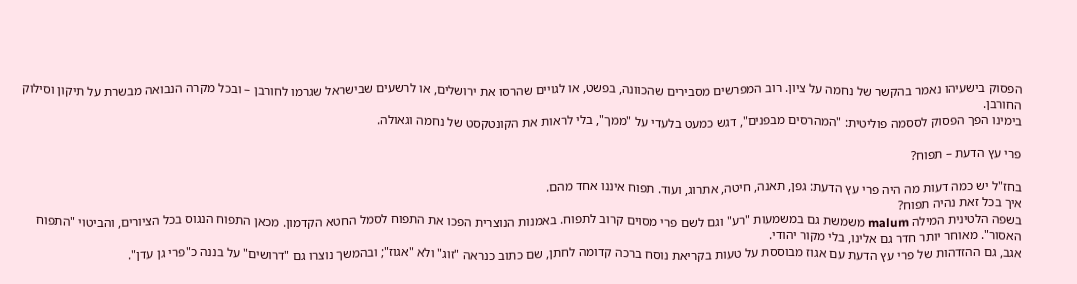הפסוק בישעיהו נאמר בהקשר של נחמה על ציון. רוב המפרשים מסבירים שהכוונה, בפשט, או לגויים שהרסו את ירושלים, או לרשעים שבישראל שגרמו לחורבן – ובכל מקרה הנבואה מבשרת על תיקון וסילוק החורבן.
בימינו הפך הפסוק לססמה פוליטית: "המהרסים מבפנים", דגש כמעט בלעדי על "ממך", בלי לראות את הקונטקסט של נחמה וגאולה.

פרי עץ הדעת – תפוח?

בחז"ל יש כמה דעות מה היה פרי עץ הדעת: גפן, תאנה, חיטה, אתרוג, ועוד. תפוח איננו אחד מהם.
איך בכל זאת נהיה תפוח?
בשפה הלטינית המילה malum משמשת גם במשמעות "רע" וגם לשם פרי מסוים קרוב לתפוח. באמנות הנוצרית הפכו את התפוח לסמל החטא הקדמון. מכאן התפוח הנגוס בכל הציורים, והביטוי "התפוח האסור". מאוחר יותר חדר גם אלינו, בלי מקור יהודי.
אגב, גם ההזדהות של פרי עץ הדעת עם אגוז מבוססת על טעות בקריאת נוסח ברכה קדומה לחתן, שם כתוב כנראה "זוג" ולא "אגוז"; ובהמשך נוצרו גם "דרושים" על בננה כ"פרי גן עדן".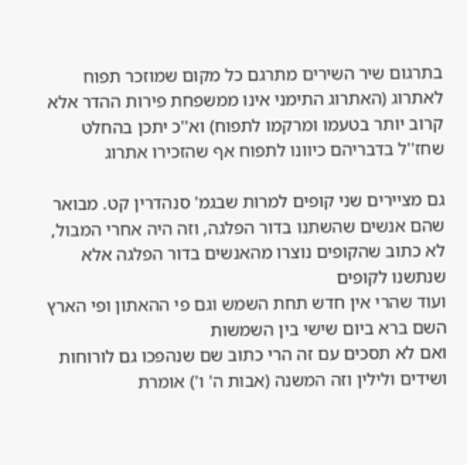בתרגום שיר השירים מתרגם כל מקום שמוזכר תפוח לאתרוג (האתרוג התימני אינו ממשפחת פירות ההדר אלא קרוב יותר בטעמו ומרקמו לתפוח) וא''כ יתכן בהחלט שחז''ל בדבריהם כיוונו לתפוח אף שהזכירו אתרוג

גם מציירים שני קופים למרות שבגמ' סנהדרין קט. מבואר שהם אנשים שהשתנו בדור הפלגה, וזה היה אחרי המבול,
לא כתוב שהקופים נוצרו מהאנשים בדור הפלגה אלא שנתשנו לקופים
ועוד שהרי אין חדש תחת השמש וגם פי ההאתון ופי הארץ השם ברא ביום שישי בין השמשות
ואם לא תסכים עם זה הרי כתוב שם שנהפכו גם לורוחות ושידים ולילין וזה המשנה (אבות ה' ו') אומרת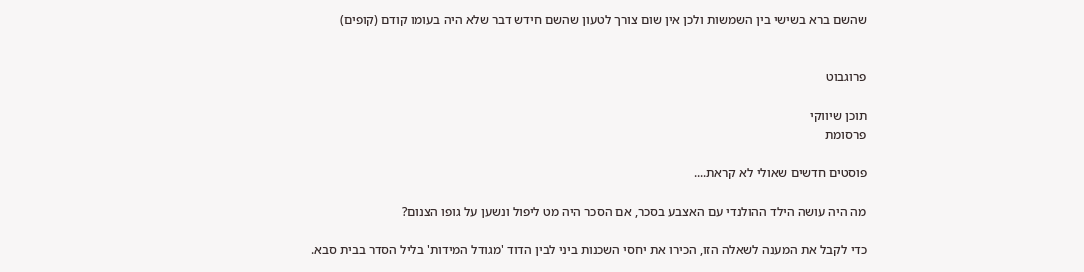שהשם ברא בשישי בין השמשות ולכן אין שום צורך לטעון שהשם חידש דבר שלא היה בעומו קודם (קופים)


פרוגבוט

תוכן שיווקי
פרסומת

פוסטים חדשים שאולי לא קראת....

מה היה עושה הילד ההולנדי עם האצבע בסכר, אם הסכר היה מט ליפול ונשען על גופו הצנום?

כדי לקבל את המענה לשאלה הזו, הכירו את יחסי השכנות ביני לבין הדוד 'מגודל המידות' בליל הסדר בבית סבא.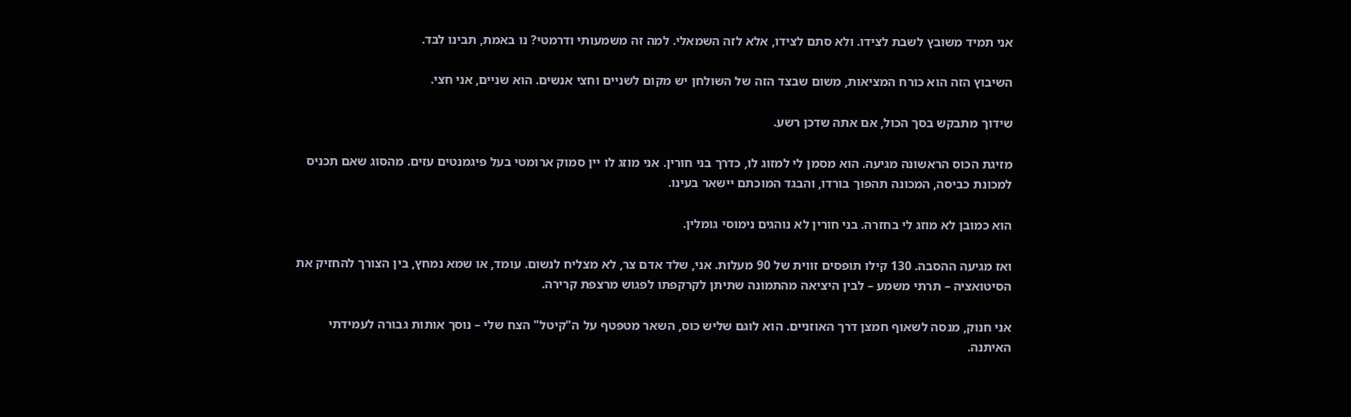אני תמיד משובץ לשבת לצידו. ולא סתם לצידו, אלא לזה השמאלי. למה זה משמעותי ודרמטי? נו באמת, תבינו לבד.

השיבוץ הזה הוא כורח המציאות, משום שבצד הזה של השולחן יש מקום לשניים וחצי אנשים. הוא שניים, אני חצי.

שידוך מתבקש בסך הכול, אם אתה שדכן רשע.

מזיגת הכוס הראשונה מגיעה. הוא מסמן לי למזוג לו, כדרך בני חורין. אני מוזג לו יין סמוק ארומטי בעל פיגמנטים עזים. מהסוג שאם תכניס למכונת כביסה, המכונה תהפוך בורדו, והבגד המוכתם יישאר בעינו.

הוא כמובן לא מוזג לי בחזרה. בני חורין לא נוהגים נימוסי גומלין.

ואז מגיעה ההסבה. 130 קילו תופסים זווית של 90 מעלות. אני, שלד אדם צר, לא מצליח לנשום. עומד, או שמא נמחץ, בין הצורך להחזיק את הסיטואציה – תרתי משמע – לבין היציאה מהתמונה שתיתן לקרקפתו לפגוש מרצפת קרירה.

אני חנוק, מנסה לשאוף חמצן דרך האוזניים. הוא לוגם שליש כוס, השאר מטפטף על ה"קיטל" הצח שלי – נוסך אותות גבורה לעמידתי האיתנה.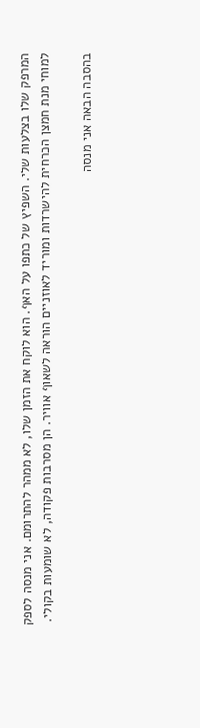המרפק שלו בצלעות שלי. השפיץ של כתפו על האף. הוא לוקח את הזמן שלו, לא ממהר להתרומם. אני מנסה לספק למוחי מנת חמצן הכרחית להישרדות ומוריד לאוזניים הוראה לשאוף אוויר. הן מסרבות פקודה, לא שומעות בקולי.

בהסבה הבאה אני מנסה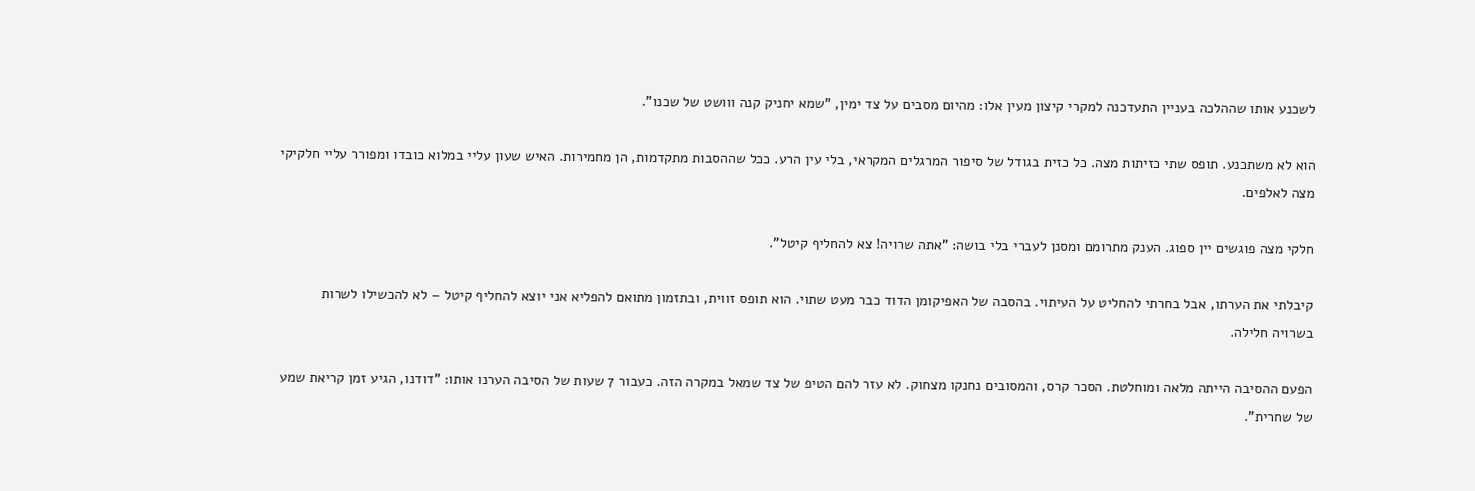לשכנע אותו שההלכה בעניין התעדכנה למקרי קיצון מעין אלו: מהיום מסבים על צד ימין, "שמא יחניק קנה ווושט של שכנו".

הוא לא משתכנע. תופס שתי כזיתות מצה. כל כזית בגודל של סיפור המרגלים המקראי, בלי עין הרע. ככל שההסבות מתקדמות, הן מחמירות. האיש שעון עליי במלוא כובדו ומפורר עליי חלקיקי מצה לאלפים.

חלקי מצה פוגשים יין ספוג. הענק מתרומם ומסנן לעברי בלי בושה: "אתה שרויה! צא להחליף קיטל".

קיבלתי את הערתו, אבל בחרתי להחליט על העיתוי. בהסבה של האפיקומן הדוד כבר מעט שתוי. הוא תופס זווית, ובתזמון מתואם להפליא אני יוצא להחליף קיטל – לא להכשילו לשרות בשרויה חלילה.

הפעם ההסיבה הייתה מלאה ומוחלטת. הסכר קרס, והמסובים נחנקו מצחוק. לא עזר להם הטיפ של צד שמאל במקרה הזה. כעבור 7 שעות של הסיבה הערנו אותו: "דודנו, הגיע זמן קריאת שמע של שחרית".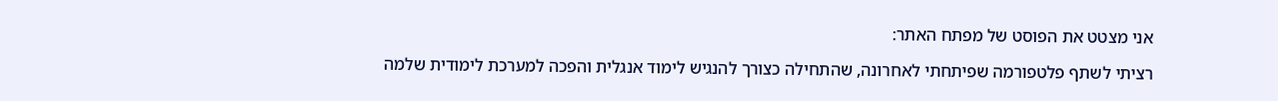אני מצטט את הפוסט של מפתח האתר:

רציתי לשתף פלטפורמה שפיתחתי לאחרונה, שהתחילה כצורך להנגיש לימוד אנגלית והפכה למערכת לימודית שלמה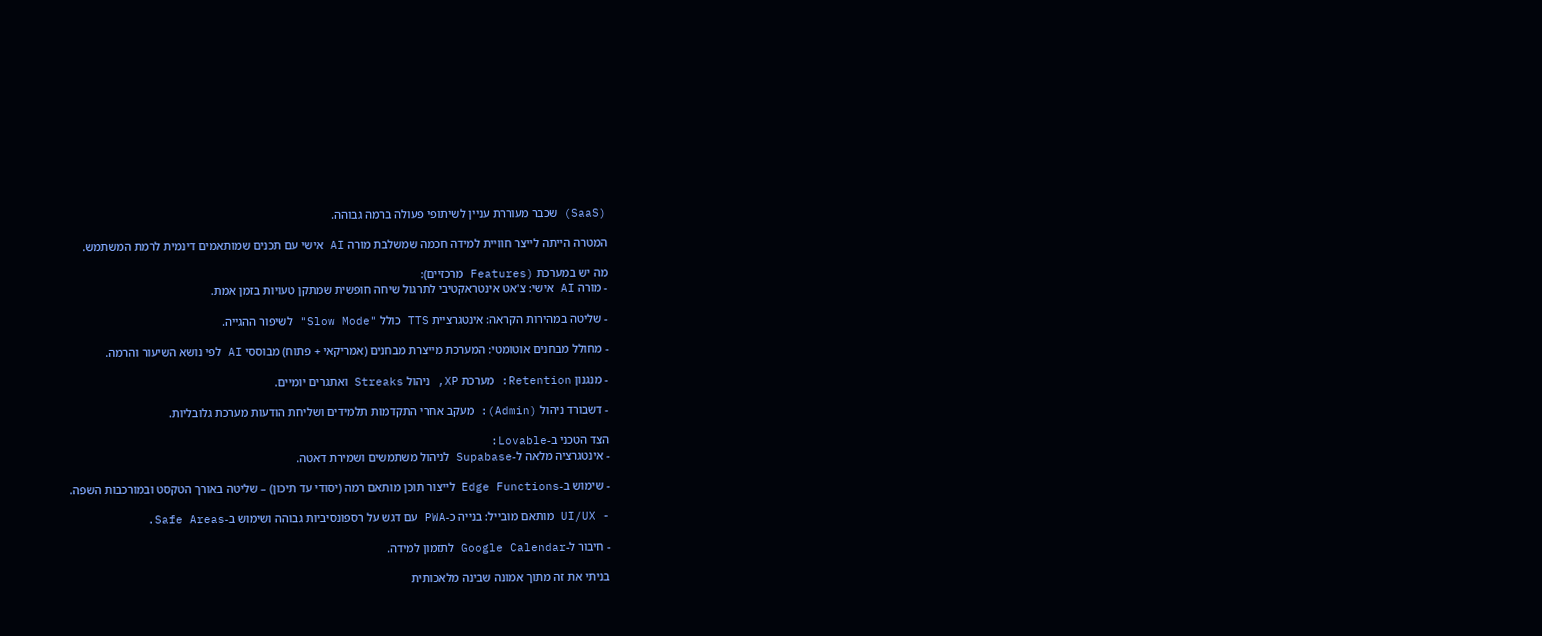(SaaS) שכבר מעוררת עניין לשיתופי פעולה ברמה גבוהה.

המטרה הייתה לייצר חוויית למידה חכמה שמשלבת מורה AI אישי עם תכנים שמותאמים דינמית לרמת המשתמש.

מה יש במערכת (Features מרכזיים):
- מורה AI אישי: צ'אט אינטראקטיבי לתרגול שיחה חופשית שמתקן טעויות בזמן אמת.

- שליטה במהירות הקראה: אינטגרציית TTS כולל "Slow Mode" לשיפור ההגייה.

- מחולל מבחנים אוטומטי: המערכת מייצרת מבחנים (אמריקאי + פתוח) מבוססי AI לפי נושא השיעור והרמה.

- מנגנון Retention: מערכת XP, ניהול Streaks ואתגרים יומיים.

- דשבורד ניהול (Admin): מעקב אחרי התקדמות תלמידים ושליחת הודעות מערכת גלובליות.

הצד הטכני ב-Lovable:
- אינטגרציה מלאה ל-Supabase לניהול משתמשים ושמירת דאטה.

- שימוש ב-Edge Functions לייצור תוכן מותאם רמה (יסודי עד תיכון) – שליטה באורך הטקסט ובמורכבות השפה.

- UI/UX מותאם מובייל: בנייה כ-PWA עם דגש על רספונסיביות גבוהה ושימוש ב-Safe Areas.

- חיבור ל-Google Calendar לתזמון למידה.

בניתי את זה מתוך אמונה שבינה מלאכותית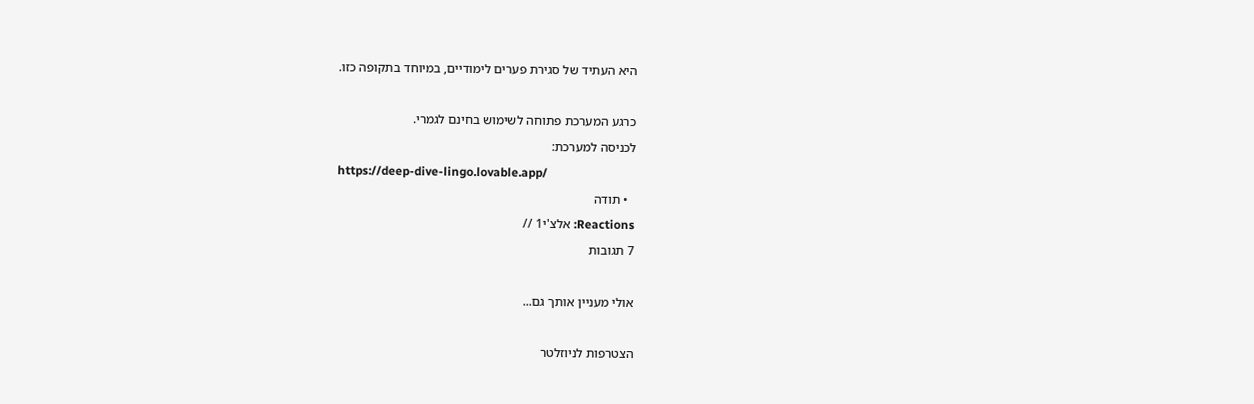היא העתיד של סגירת פערים לימודיים, במיוחד בתקופה כזו.

כרגע המערכת פתוחה לשימוש בחינם לגמרי.
לכניסה למערכת:
https://deep-dive-lingo.lovable.app/
  • תודה
Reactions: אלצ'י1 //
7 תגובות

אולי מעניין אותך גם...

הצטרפות לניוזלטר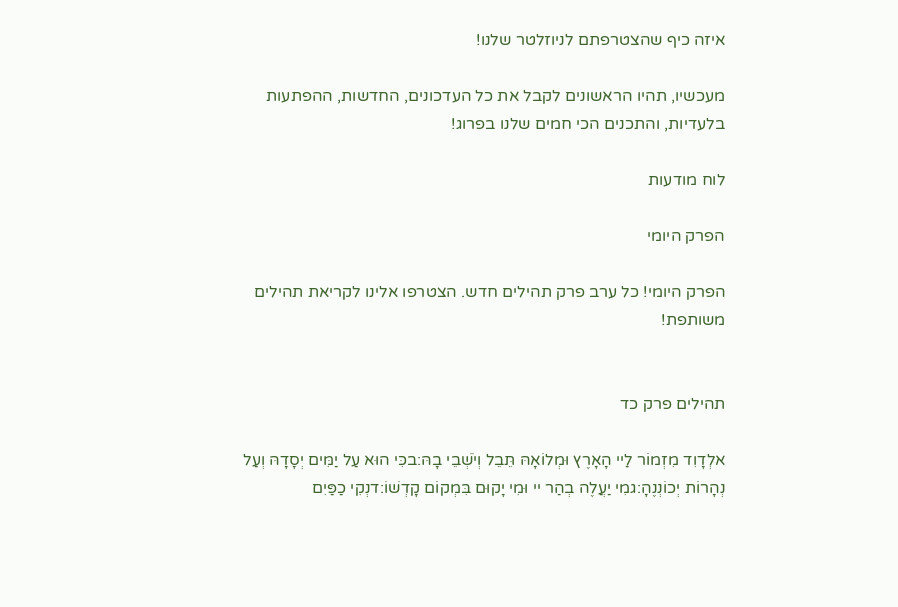איזה כיף שהצטרפתם לניוזלטר שלנו!

מעכשיו, תהיו הראשונים לקבל את כל העדכונים, החדשות, ההפתעות בלעדיות, והתכנים הכי חמים שלנו בפרוג!

לוח מודעות

הפרק היומי

הפרק היומי! כל ערב פרק תהילים חדש. הצטרפו אלינו לקריאת תהילים משותפת!


תהילים פרק כד

אלְדָוִד מִזְמוֹר לַיי הָאָרֶץ וּמְלוֹאָהּ תֵּבֵל וְיֹשְׁבֵי בָהּ:בכִּי הוּא עַל יַמִּים יְסָדָהּ וְעַל נְהָרוֹת יְכוֹנְנֶהָ:גמִי יַעֲלֶה בְהַר יי וּמִי יָקוּם בִּמְקוֹם קָדְשׁוֹ:דנְקִי כַפַּיִם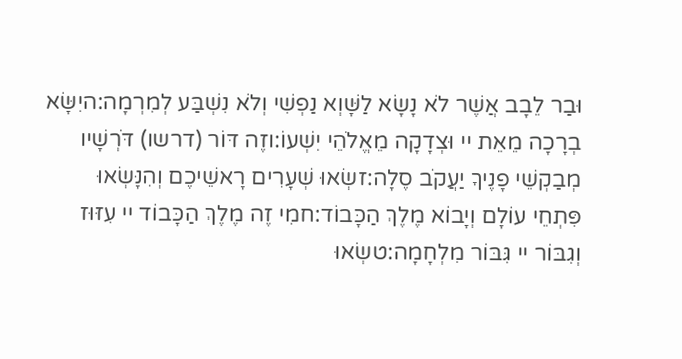וּבַר לֵבָב אֲשֶׁר לֹא נָשָׂא לַשָּׁוְא נַפְשִׁי וְלֹא נִשְׁבַּע לְמִרְמָה:היִשָּׂא בְרָכָה מֵאֵת יי וּצְדָקָה מֵאֱלֹהֵי יִשְׁעוֹ:וזֶה דּוֹר (דרשו) דֹּרְשָׁיו מְבַקְשֵׁי פָנֶיךָ יַעֲקֹב סֶלָה:זשְׂאוּ שְׁעָרִים רָאשֵׁיכֶם וְהִנָּשְׂאוּ פִּתְחֵי עוֹלָם וְיָבוֹא מֶלֶךְ הַכָּבוֹד:חמִי זֶה מֶלֶךְ הַכָּבוֹד יי עִזּוּז וְגִבּוֹר יי גִּבּוֹר מִלְחָמָה:טשְׂאוּ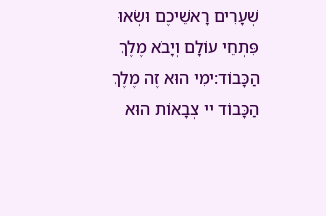שְׁעָרִים רָאשֵׁיכֶם וּשְׂאוּ פִּתְחֵי עוֹלָם וְיָבֹא מֶלֶךְ הַכָּבוֹד:ימִי הוּא זֶה מֶלֶךְ הַכָּבוֹד יי צְבָאוֹת הוּא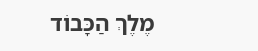מֶלֶךְ הַכָּבוֹד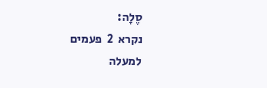סֶלָה:
נקרא  2  פעמים
למעלה